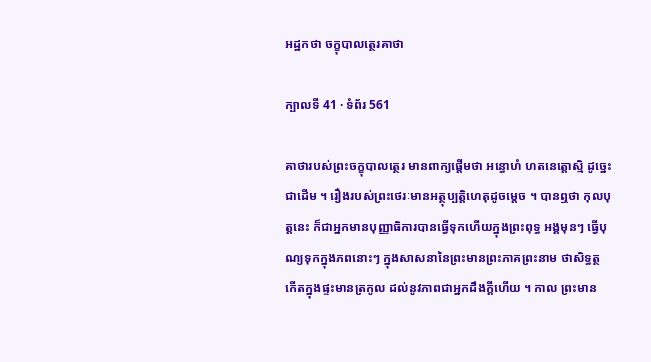អដ្ឋកថា ចក្ខុបាលត្ថេរគាថា

ក្បាលទី 41 · ទំព័រ 561

គាថារបស់ព្រះចក្ខុបាលត្ថេរ មានពាក្យផ្តើមថា អន្ធោហំ ហតនេត្តោស្មិ ដូច្នេះជាដើម ។ រឿងរបស់ព្រះថេរៈមានអត្ថុប្បត្តិហេតុដូចម្តេច ។ បានឮថា កុលបុត្តនេះ ក៏ជាអ្នកមានបុញ្ញាធិការបានធ្វើទុកហើយក្នុងព្រះពុទ្ធ អង្គមុនៗ ធ្វើបុណ្យទុកក្នុងភពនោះៗ ក្នុងសាសនានៃព្រះមានព្រះភាគព្រះនាម ថាសិទ្ធត្ថ កើតក្នុងផ្ទះមានត្រកូល ដល់នូវភាពជាអ្នកដឹងក្តីហើយ ។ កាល ព្រះមាន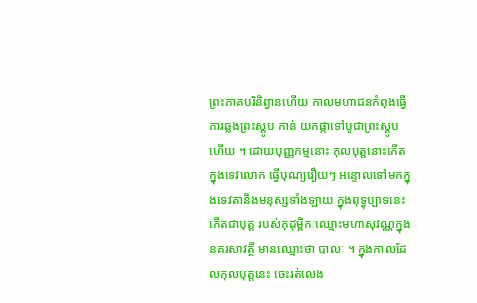ព្រះភាគបរិនិព្វានហើយ កាលមហាជនកំពុងធ្វើការឆ្លងព្រះស្តូប កាន់ យកផ្កាទៅបូជាព្រះស្តូបហើយ ។ ដោយបុញ្ញកម្មនោះ កុលបុត្តនោះកើតក្នុងទេវលោក ធ្វើបុណ្យរឿយៗ អន្ទោលទៅមកក្នុងទេវតានិងមនុស្សទាំងឡាយ ក្នុងពុទ្ធុប្បាទនេះ កើតជាបុត្ត របស់កុដុម្ពិកៈឈ្មោះមហាសុវណ្ណក្នុងនគរសាវត្ថី មានឈ្មោះថា បាលៈ ។ ក្នុងកាលដែលកុលបុត្តនេះ ចេះរត់លេង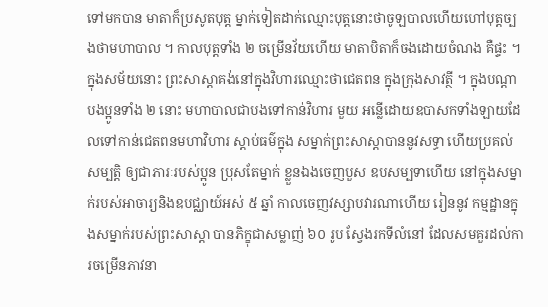ទៅមកបាន មាតាក៏ប្រសូតបុត្ត ម្នាក់ទៀតដាក់ឈ្មោះបុត្តនោះថាចូឡបាលហើយហៅបុត្តច្បងថាមហាបាល ។ កាលបុត្តទាំង ២ ចម្រើនវ័យហើយ មាតាបិតាក៏ចងដោយចំណង គឺផ្ទះ ។ ក្នុងសម័យនោះ ព្រះសាស្តាគង់នៅក្នុងវិហារឈ្មោះថាជេតពន ក្នុងក្រុងសាវត្ថី ។ ក្នុងបណ្តាបងប្អូនទាំង ២ នោះ មហាបាលជាបងទៅកាន់វិហារ មួយ អន្លើដោយឧបាសកទាំងឡាយដែលទៅកាន់ជេតពនមហាវិហារ ស្តាប់ធម៌ក្នុង សម្នាក់ព្រះសាស្តាបាននូវសទ្ធា ហើយប្រគល់សម្បត្តិ ឲ្យជាភារៈរបស់ប្អូន ប្រុសតែម្នាក់ ខ្លួនឯងចេញបួស ឧបសម្បទាហើយ នៅក្នុងសម្នាក់របស់អាចារ្យនិងឧបជ្ឈាយ៍អស់ ៥ ឆ្នាំ កាលចេញវស្សាបវារណាហើយ រៀននូវ កម្មដ្ឋានក្នុងសម្នាក់របស់ព្រះសាស្តា បានភិក្ខុជាសម្លាញ់ ៦០ រូប ស្វែងរកទីលំនៅ ដែលសមគួរដល់ការចម្រើនភាវនា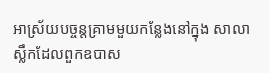អាស្រ័យបច្ចន្តគ្រាមមួយកន្លែងនៅក្នុង សាលាស្លឹកដែលពួកឧបាស